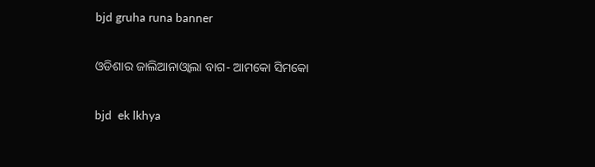bjd gruha runa banner

ଓଡିଶାର ଜାଲିଆନାଓ୍ୱାଲା ବାଗ- ଆମକୋ ସିମକୋ

bjd  ek lkhya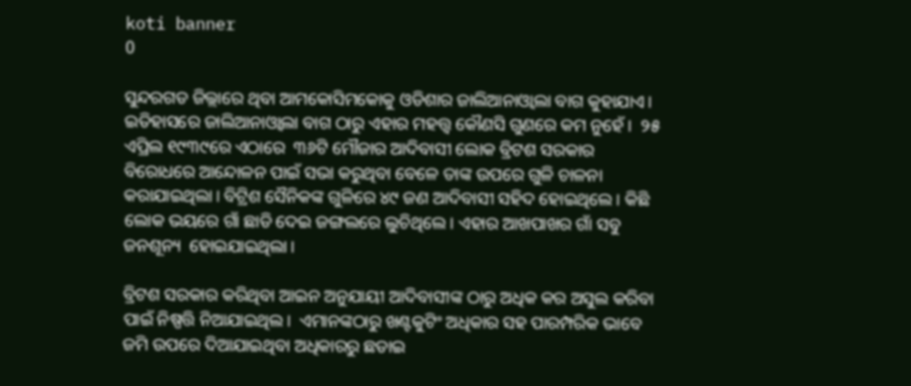koti banner
0

ସୁନ୍ଦରଗଡ ଜିଲ୍ଲାରେ ଥିବା ଆମକୋସିମକୋକୁ ଓଡିଶାର ଜାଲିଆନାଓ୍ୱାଲା ବାଗ କୁହାଯାଏ।  ଇତିହାସରେ ଜାଲିଆନାଓ୍ୱାଲା ବାଗ ଠାରୁ ଏହାର ମହତ୍ତ୍ୱ କୌଣସି ଗୁଣରେ କମ ନୁହେଁ।  ୨୫ ଏପ୍ରିଲ ୧୯୩୯ରେ ଏଠାରେ  ୩୬ଟି ମୌଜାର ଆଦିବାସୀ ଲୋକ ବ୍ରିଟଶ ସରକାର ବିରୋଧରେ ଆନ୍ଦୋଳନ ପାଇଁ ସଭା କରୁଥିବା ବେଳେ ତାଙ୍କ ଉପରେ ଗୁଳି ଚାଳନା କରାଯାଇଥିଲା। ବିଟ୍ରିଶ ସୈନିକଙ୍କ ଗୁଳିରେ ୪୯ ଜଣ ଆଦିବାସୀ ସହିଦ ହୋଇଥିଲେ। କିଛି ଲୋକ ଭୟରେ ଗାଁ ଛାଡି ଦେଇ ଜଙ୍ଗଲରେ ଲୁଚିଥିଲେ। ଏହାର ଆଖପାଖର ଗାଁ ସବୁ ଜନଶୂନ୍ୟ  ହୋଇଯାଇଥିଲା।

ବ୍ରିଟଶ ସରକାର କରିଥିବା ଆଇନ ଅନୁଯାୟୀ ଆଦିବାସୀଙ୍କ ଠାରୁ ଅଧିକ କର ଅସୁଲ କରିବା ପାଇଁ ନିଷ୍ପତ୍ତି ନିଆଯାଇଥିଲ।  ଏମାନଙ୍କଠାରୁ ଖଣ୍ଟକୁଟିଂ ଅଧିକାର ସହ ପାରମ୍ପରିକ ଭାବେ ଜମି ଉପରେ ଦିଆଯାଇଥିବା ଅଧିକାରରୁ ଛଡାଇ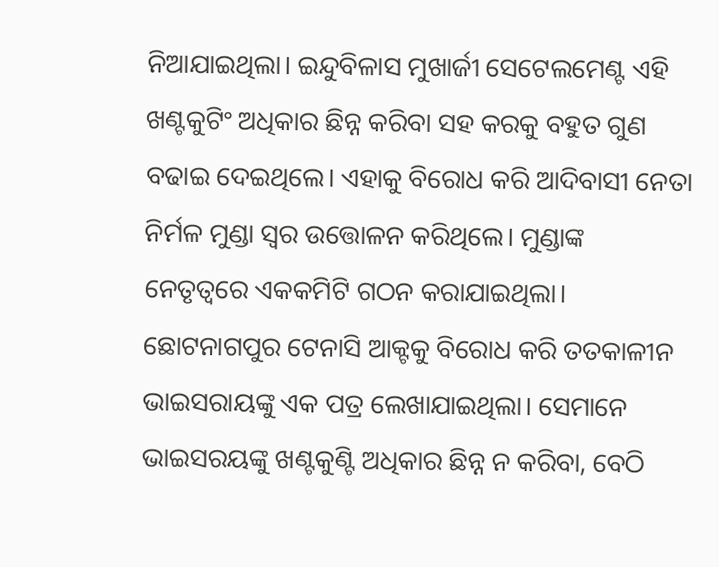ନିଆଯାଇଥିଲା। ଇନ୍ଦୁବିଳାସ ମୁଖାର୍ଜୀ ସେଟେଲମେଣ୍ଟ ଏହି ଖଣ୍ଟକୁଟିଂ ଅଧିକାର ଛିନ୍ନ କରିବା ସହ କରକୁ ବହୁତ ଗୁଣ ବଢାଇ ଦେଇଥିଲେ। ଏହାକୁ ବିରୋଧ କରି ଆଦିବାସୀ ନେତା  ନିର୍ମଳ ମୁଣ୍ଡା ସ୍ୱର ଉତ୍ତୋଳନ କରିଥିଲେ। ମୁଣ୍ଡାଙ୍କ ନେତୃତ୍ୱରେ ଏକକମିଟି ଗଠନ କରାଯାଇଥିଲା। ଛୋଟନାଗପୁର ଟେନାସି ଆକ୍ଟକୁ ବିରୋଧ କରି ତତକାଳୀନ ଭାଇସରାୟଙ୍କୁ ଏକ ପତ୍ର ଲେଖାଯାଇଥିଲା। ସେମାନେ ଭାଇସରୟଙ୍କୁ ଖଣ୍ଟକୁଣ୍ଟି ଅଧିକାର ଛିନ୍ନ ନ କରିବା, ବେଠି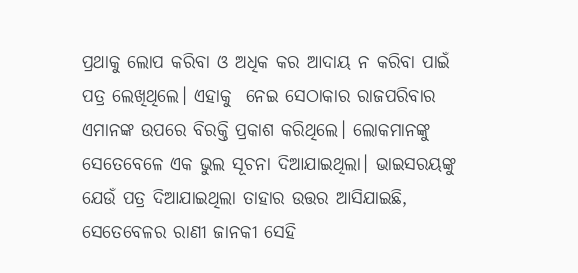ପ୍ରଥାକୁ ଲୋପ କରିବା ଓ ଅଧିକ କର ଆଦାୟ ନ କରିବା ପାଇଁ ପତ୍ର ଲେଖିଥିଲେ। ଏହାକୁ  ନେଇ ସେଠାକାର ରାଜପରିବାର ଏମାନଙ୍କ ଉପରେ ବିରକ୍ତି ପ୍ରକାଶ କରିଥିଲେ। ଲୋକମାନଙ୍କୁ ସେତେବେଳେ ଏକ ଭୁଲ ସୂଚନା ଦିଆଯାଇଥିଲା। ଭାଇସରୟଙ୍କୁ ଯେଉଁ ପତ୍ର ଦିଆଯାଇଥିଲା ତାହାର ଉତ୍ତର ଆସିଯାଇଛି,  ସେତେବେଳର ରାଣୀ ଜାନକୀ ସେହି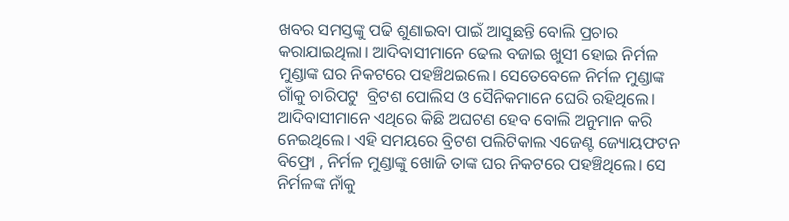ଖବର ସମସ୍ତଙ୍କୁ ପଢି ଶୁଣାଇବା ପାଇଁ ଆସୁଛନ୍ତି ବୋଲି ପ୍ରଚାର କରାଯାଇଥିଲା। ଆଦିବାସୀମାନେ ଢେଲ ବଜାଇ ଖୁସୀ ହୋଇ ନିର୍ମଳ ମୁଣ୍ଡାଙ୍କ ଘର ନିକଟରେ ପହଞ୍ଚିଥଇଲେ। ସେତେବେଳେ ନିର୍ମଳ ମୁଣ୍ଡାଙ୍କ ଗାଁକୁ ଚାରିପଟୁ  ବ୍ରିଟଶ ପୋଲିସ ଓ ସୈନିକମାନେ ଘେରି ରହିଥିଲେ। ଆଦିବାସୀମାନେ ଏଥିରେ କିଛି ଅଘଟଣ ହେବ ବୋଲି ଅନୁମାନ କରି ନେଇଥିଲେ। ଏହି ସମୟରେ ବ୍ରିଟଶ ପଲିଟିକାଲ ଏଜେଣ୍ଟ ଜ୍ୟୋୟଫଟନ ବିଫ୍ରୋ , ନିର୍ମଳ ମୁଣ୍ଡାଙ୍କୁ ଖୋଜି ତାଙ୍କ ଘର ନିକଟରେ ପହଞ୍ଚିଥିଲେ। ସେ ନିର୍ମଳଙ୍କ ନାଁକୁ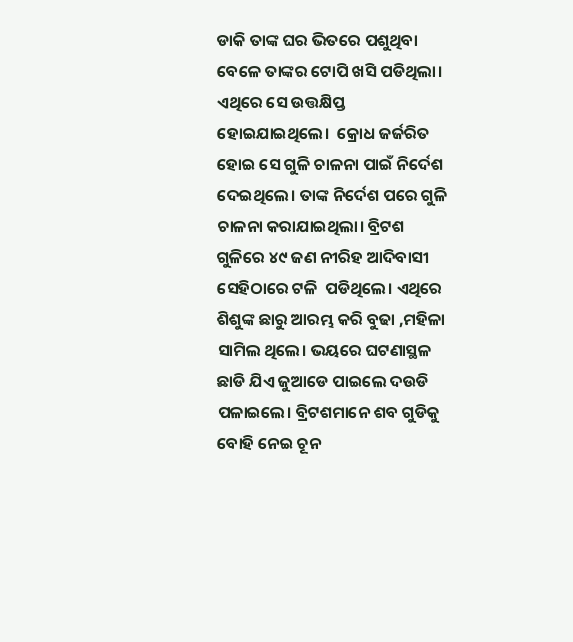ଡାକି ତାଙ୍କ ଘର ଭିତରେ ପଶୁଥିବା ବେଳେ ତାଙ୍କର ଟୋପି ଖସି ପଡିଥିଲା। ଏଥିରେ ସେ ଉତ୍ତକ୍ଷିପ୍ତ ହୋଇଯାଇଥିଲେ।  କ୍ରୋଧ ଜର୍ଜରିତ ହୋଇ ସେ ଗୁଳି ଚାଳନା ପାଇଁ ନିର୍ଦେଶ ଦେଇଥିଲେ। ତାଙ୍କ ନିର୍ଦେଶ ପରେ ଗୁଳି ଚାଳନା କରାଯାଇଥିଲା। ବ୍ରିଟଶ ଗୁଳିରେ ୪୯ ଜଣ ନୀରିହ ଆଦିବାସୀ ସେହିଠାରେ ଟଳି  ପଡିଥିଲେ। ଏଥିରେ ଶିଶୁଙ୍କ ଛାରୁ ଆରମ୍ଭ କରି ବୁଢା ,ମହିଳା ସାମିଲ ଥିଲେ। ଭୟରେ ଘଟଣାସ୍ଥଳ ଛାଡି ଯିଏ ଜୁଆଡେ ପାଇଲେ ଦଉଡି ପଳାଇଲେ। ବ୍ରିଟଶମାନେ ଶବ ଗୁଡିକୁ ବୋହି ନେଇ ଚୂନ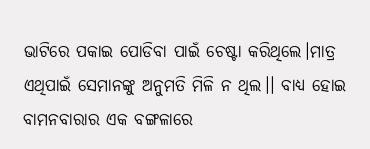ଭାଟିରେ ପକାଇ ପୋଡିବା ପାଇଁ ଚେଷ୍ଟା କରିଥିଲେ।ମାତ୍ର ଏଥିପାଇଁ ସେମାନଙ୍କୁ ଅନୁମତି ମିଳି ନ ଥିଲ।। ବାଧ୍ୟ ହୋଇ ବାମନବାରାର ଏକ ବଙ୍ଗଳାରେ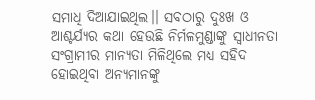ସମାଧି ଦିଆଯାଇଥିଲ।। ସବଠାରୁ ଦୁଃଖ ଓ ଆଶ୍ଚର୍ଯ୍ୟର କଥା ହେଉଛି ନିର୍ମଳମୁଣ୍ଡାଙ୍କୁ ସ୍ୱାଧୀନତା ସଂଗ୍ରାମୀର ମାନ୍ୟତା ମିଳିଥିଲେ ମଧ୍ୟ ସହିଦ ହୋଇଥିବା ଅନ୍ୟମାନଙ୍କୁ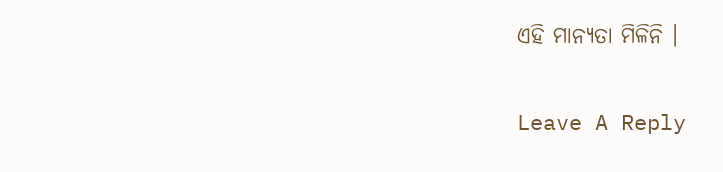ଏହି ମାନ୍ୟତା ମିଳିନି ।

Leave A Reply